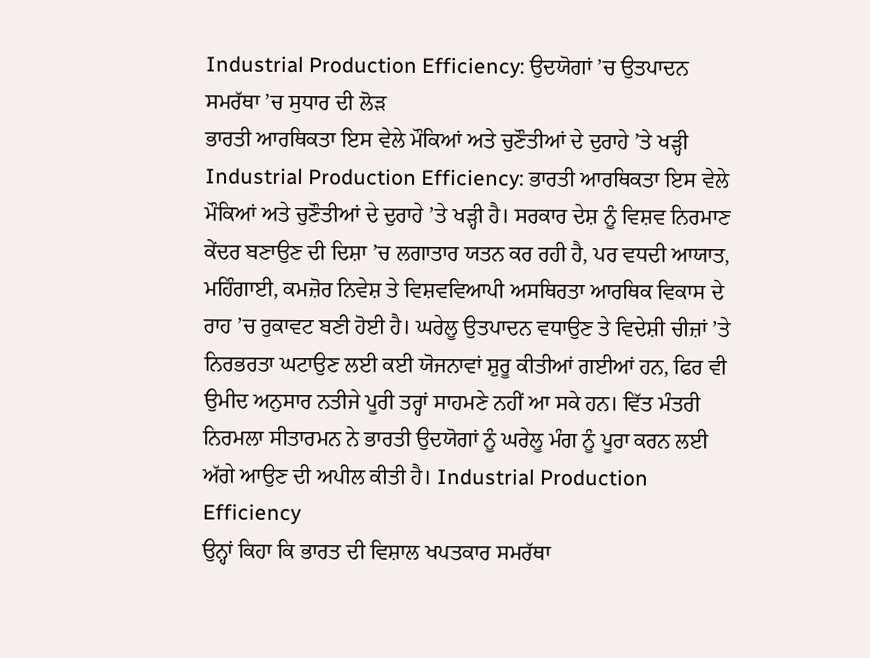Industrial Production Efficiency: ਉਦਯੋਗਾਂ ’ਚ ਉਤਪਾਦਨ ਸਮਰੱਥਾ ’ਚ ਸੁਧਾਰ ਦੀ ਲੋੜ
ਭਾਰਤੀ ਆਰਥਿਕਤਾ ਇਸ ਵੇਲੇ ਮੌਕਿਆਂ ਅਤੇ ਚੁਣੌਤੀਆਂ ਦੇ ਦੁਰਾਹੇ ’ਤੇ ਖੜ੍ਹੀ
Industrial Production Efficiency: ਭਾਰਤੀ ਆਰਥਿਕਤਾ ਇਸ ਵੇਲੇ ਮੌਕਿਆਂ ਅਤੇ ਚੁਣੌਤੀਆਂ ਦੇ ਦੁਰਾਹੇ ’ਤੇ ਖੜ੍ਹੀ ਹੈ। ਸਰਕਾਰ ਦੇਸ਼ ਨੂੰ ਵਿਸ਼ਵ ਨਿਰਮਾਣ ਕੇਂਦਰ ਬਣਾਉਣ ਦੀ ਦਿਸ਼ਾ ’ਚ ਲਗਾਤਾਰ ਯਤਨ ਕਰ ਰਹੀ ਹੈ, ਪਰ ਵਧਦੀ ਆਯਾਤ, ਮਹਿੰਗਾਈ, ਕਮਜ਼ੋਰ ਨਿਵੇਸ਼ ਤੇ ਵਿਸ਼ਵਵਿਆਪੀ ਅਸਥਿਰਤਾ ਆਰਥਿਕ ਵਿਕਾਸ ਦੇ ਰਾਹ ’ਚ ਰੁਕਾਵਟ ਬਣੀ ਹੋਈ ਹੈ। ਘਰੇਲੂ ਉਤਪਾਦਨ ਵਧਾਉਣ ਤੇ ਵਿਦੇਸ਼ੀ ਚੀਜ਼ਾਂ ’ਤੇ ਨਿਰਭਰਤਾ ਘਟਾਉਣ ਲਈ ਕਈ ਯੋਜਨਾਵਾਂ ਸ਼ੁਰੂ ਕੀਤੀਆਂ ਗਈਆਂ ਹਨ, ਫਿਰ ਵੀ ਉਮੀਦ ਅਨੁਸਾਰ ਨਤੀਜੇ ਪੂਰੀ ਤਰ੍ਹਾਂ ਸਾਹਮਣੇ ਨਹੀਂ ਆ ਸਕੇ ਹਨ। ਵਿੱਤ ਮੰਤਰੀ ਨਿਰਮਲਾ ਸੀਤਾਰਮਨ ਨੇ ਭਾਰਤੀ ਉਦਯੋਗਾਂ ਨੂੰ ਘਰੇਲੂ ਮੰਗ ਨੂੰ ਪੂਰਾ ਕਰਨ ਲਈ ਅੱਗੇ ਆਉਣ ਦੀ ਅਪੀਲ ਕੀਤੀ ਹੈ। Industrial Production Efficiency
ਉਨ੍ਹਾਂ ਕਿਹਾ ਕਿ ਭਾਰਤ ਦੀ ਵਿਸ਼ਾਲ ਖਪਤਕਾਰ ਸਮਰੱਥਾ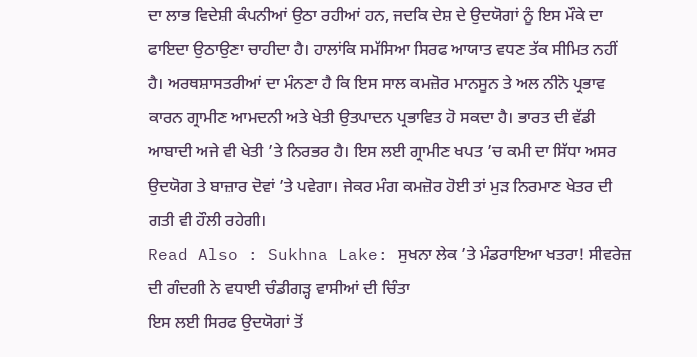ਦਾ ਲਾਭ ਵਿਦੇਸ਼ੀ ਕੰਪਨੀਆਂ ਉਠਾ ਰਹੀਆਂ ਹਨ, ਜਦਕਿ ਦੇਸ਼ ਦੇ ਉਦਯੋਗਾਂ ਨੂੰ ਇਸ ਮੌਕੇ ਦਾ ਫਾਇਦਾ ਉਠਾਉਣਾ ਚਾਹੀਦਾ ਹੈ। ਹਾਲਾਂਕਿ ਸਮੱਸਿਆ ਸਿਰਫ ਆਯਾਤ ਵਧਣ ਤੱਕ ਸੀਮਿਤ ਨਹੀਂ ਹੈ। ਅਰਥਸ਼ਾਸਤਰੀਆਂ ਦਾ ਮੰਨਣਾ ਹੈ ਕਿ ਇਸ ਸਾਲ ਕਮਜ਼ੋਰ ਮਾਨਸੂਨ ਤੇ ਅਲ ਨੀਨੋ ਪ੍ਰਭਾਵ ਕਾਰਨ ਗ੍ਰਾਮੀਣ ਆਮਦਨੀ ਅਤੇ ਖੇਤੀ ਉਤਪਾਦਨ ਪ੍ਰਭਾਵਿਤ ਹੋ ਸਕਦਾ ਹੈ। ਭਾਰਤ ਦੀ ਵੱਡੀ ਆਬਾਦੀ ਅਜੇ ਵੀ ਖੇਤੀ ’ਤੇ ਨਿਰਭਰ ਹੈ। ਇਸ ਲਈ ਗ੍ਰਾਮੀਣ ਖਪਤ ’ਚ ਕਮੀ ਦਾ ਸਿੱਧਾ ਅਸਰ ਉਦਯੋਗ ਤੇ ਬਾਜ਼ਾਰ ਦੋਵਾਂ ’ਤੇ ਪਵੇਗਾ। ਜੇਕਰ ਮੰਗ ਕਮਜ਼ੋਰ ਹੋਈ ਤਾਂ ਮੁੜ ਨਿਰਮਾਣ ਖੇਤਰ ਦੀ ਗਤੀ ਵੀ ਹੌਲੀ ਰਹੇਗੀ।
Read Also : Sukhna Lake: ਸੁਖਨਾ ਲੇਕ ’ਤੇ ਮੰਡਰਾਇਆ ਖਤਰਾ! ਸੀਵਰੇਜ਼ ਦੀ ਗੰਦਗੀ ਨੇ ਵਧਾਈ ਚੰਡੀਗੜ੍ਹ ਵਾਸੀਆਂ ਦੀ ਚਿੰਤਾ
ਇਸ ਲਈ ਸਿਰਫ ਉਦਯੋਗਾਂ ਤੋਂ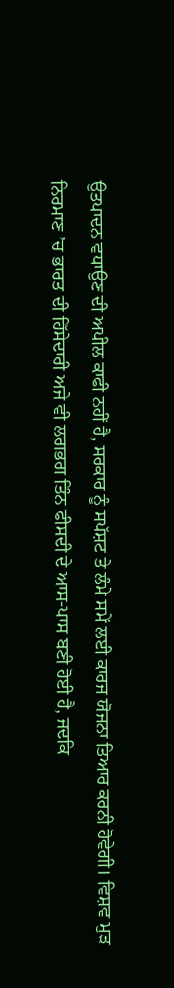ਉਤਪਾਦਨ ਵਧਾਉਣ ਦੀ ਅਪੀਲ ਕਾਫੀ ਨਹੀਂ ਹੈ, ਸਰਕਾਰ ਨੂੰ ਸਪੱਸ਼ਟ ਤੇ ਲੰਮੇ ਸਮੇਂ ਲਈ ਕਾਰਜ ਯੋਜਨਾ ਤਿਆਰ ਕਰਨੀ ਹੋਵੇਗੀ। ਵਿਸ਼ਵ ਮੁੜ ਨਿਰਮਾਣ ’ਚ ਭਾਰਤ ਦੀ ਹਿੱਸੇਦਾਰੀ ਅਜੇ ਵੀ ਲਗਭਗ ਤਿੰਨ ਫੀਸਦੀ ਦੇ ਆਸ-ਪਾਸ ਬਣੀ ਹੋਈ ਹੈ, ਜਦਕਿ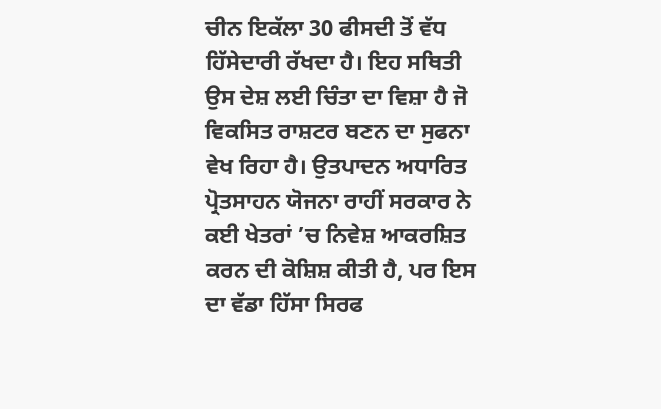ਚੀਨ ਇਕੱਲਾ 30 ਫੀਸਦੀ ਤੋਂ ਵੱਧ ਹਿੱਸੇਦਾਰੀ ਰੱਖਦਾ ਹੈ। ਇਹ ਸਥਿਤੀ ਉਸ ਦੇਸ਼ ਲਈ ਚਿੰਤਾ ਦਾ ਵਿਸ਼ਾ ਹੈ ਜੋ ਵਿਕਸਿਤ ਰਾਸ਼ਟਰ ਬਣਨ ਦਾ ਸੁਫਨਾ ਵੇਖ ਰਿਹਾ ਹੈ। ਉਤਪਾਦਨ ਅਧਾਰਿਤ ਪ੍ਰੋਤਸਾਹਨ ਯੋਜਨਾ ਰਾਹੀਂ ਸਰਕਾਰ ਨੇ ਕਈ ਖੇਤਰਾਂ ’ਚ ਨਿਵੇਸ਼ ਆਕਰਸ਼ਿਤ ਕਰਨ ਦੀ ਕੋਸ਼ਿਸ਼ ਕੀਤੀ ਹੈ, ਪਰ ਇਸ ਦਾ ਵੱਡਾ ਹਿੱਸਾ ਸਿਰਫ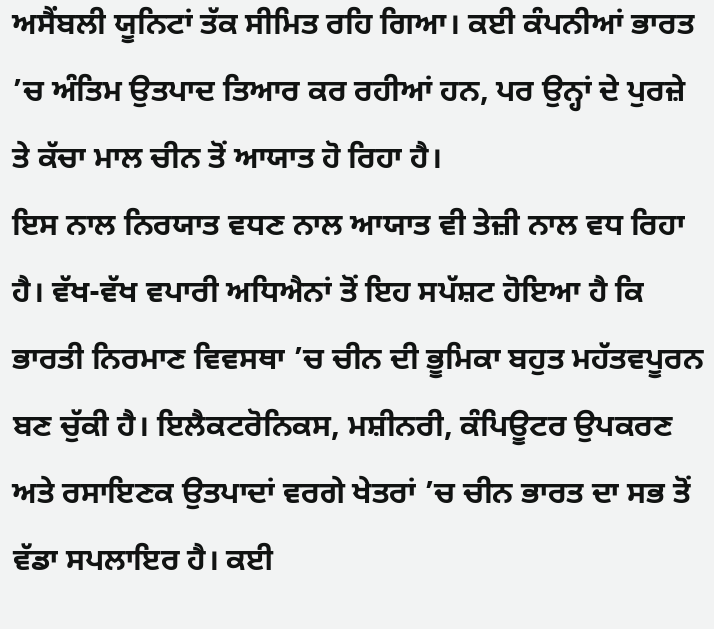ਅਸੈਂਬਲੀ ਯੂਨਿਟਾਂ ਤੱਕ ਸੀਮਿਤ ਰਹਿ ਗਿਆ। ਕਈ ਕੰਪਨੀਆਂ ਭਾਰਤ ’ਚ ਅੰਤਿਮ ਉਤਪਾਦ ਤਿਆਰ ਕਰ ਰਹੀਆਂ ਹਨ, ਪਰ ਉਨ੍ਹਾਂ ਦੇ ਪੁਰਜ਼ੇ ਤੇ ਕੱਚਾ ਮਾਲ ਚੀਨ ਤੋਂ ਆਯਾਤ ਹੋ ਰਿਹਾ ਹੈ।
ਇਸ ਨਾਲ ਨਿਰਯਾਤ ਵਧਣ ਨਾਲ ਆਯਾਤ ਵੀ ਤੇਜ਼ੀ ਨਾਲ ਵਧ ਰਿਹਾ ਹੈ। ਵੱਖ-ਵੱਖ ਵਪਾਰੀ ਅਧਿਐਨਾਂ ਤੋਂ ਇਹ ਸਪੱਸ਼ਟ ਹੋਇਆ ਹੈ ਕਿ ਭਾਰਤੀ ਨਿਰਮਾਣ ਵਿਵਸਥਾ ’ਚ ਚੀਨ ਦੀ ਭੂਮਿਕਾ ਬਹੁਤ ਮਹੱਤਵਪੂਰਨ ਬਣ ਚੁੱਕੀ ਹੈ। ਇਲੈਕਟਰੋਨਿਕਸ, ਮਸ਼ੀਨਰੀ, ਕੰਪਿਊਟਰ ਉਪਕਰਣ ਅਤੇ ਰਸਾਇਣਕ ਉਤਪਾਦਾਂ ਵਰਗੇ ਖੇਤਰਾਂ ’ਚ ਚੀਨ ਭਾਰਤ ਦਾ ਸਭ ਤੋਂ ਵੱਡਾ ਸਪਲਾਇਰ ਹੈ। ਕਈ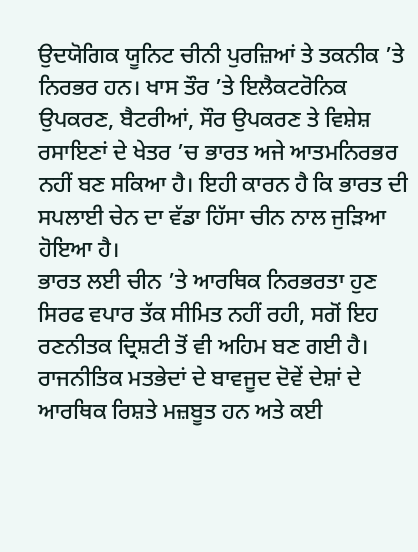ਉਦਯੋਗਿਕ ਯੂਨਿਟ ਚੀਨੀ ਪੁਰਜ਼ਿਆਂ ਤੇ ਤਕਨੀਕ ’ਤੇ ਨਿਰਭਰ ਹਨ। ਖਾਸ ਤੌਰ ’ਤੇ ਇਲੈਕਟਰੋਨਿਕ ਉਪਕਰਣ, ਬੈਟਰੀਆਂ, ਸੌਰ ਉਪਕਰਣ ਤੇ ਵਿਸ਼ੇਸ਼ ਰਸਾਇਣਾਂ ਦੇ ਖੇਤਰ ’ਚ ਭਾਰਤ ਅਜੇ ਆਤਮਨਿਰਭਰ ਨਹੀਂ ਬਣ ਸਕਿਆ ਹੈ। ਇਹੀ ਕਾਰਨ ਹੈ ਕਿ ਭਾਰਤ ਦੀ ਸਪਲਾਈ ਚੇਨ ਦਾ ਵੱਡਾ ਹਿੱਸਾ ਚੀਨ ਨਾਲ ਜੁੜਿਆ ਹੋਇਆ ਹੈ।
ਭਾਰਤ ਲਈ ਚੀਨ ’ਤੇ ਆਰਥਿਕ ਨਿਰਭਰਤਾ ਹੁਣ ਸਿਰਫ ਵਪਾਰ ਤੱਕ ਸੀਮਿਤ ਨਹੀਂ ਰਹੀ, ਸਗੋਂ ਇਹ ਰਣਨੀਤਕ ਦ੍ਰਿਸ਼ਟੀ ਤੋਂ ਵੀ ਅਹਿਮ ਬਣ ਗਈ ਹੈ। ਰਾਜਨੀਤਿਕ ਮਤਭੇਦਾਂ ਦੇ ਬਾਵਜੂਦ ਦੋਵੇਂ ਦੇਸ਼ਾਂ ਦੇ ਆਰਥਿਕ ਰਿਸ਼ਤੇ ਮਜ਼ਬੂਤ ਹਨ ਅਤੇ ਕਈ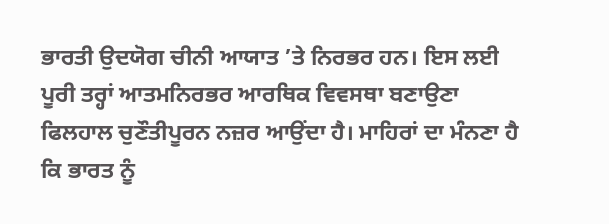ਭਾਰਤੀ ਉਦਯੋਗ ਚੀਨੀ ਆਯਾਤ ’ਤੇ ਨਿਰਭਰ ਹਨ। ਇਸ ਲਈ ਪੂਰੀ ਤਰ੍ਹਾਂ ਆਤਮਨਿਰਭਰ ਆਰਥਿਕ ਵਿਵਸਥਾ ਬਣਾਉਣਾ ਫਿਲਹਾਲ ਚੁਣੌਤੀਪੂਰਨ ਨਜ਼ਰ ਆਉਂਦਾ ਹੈ। ਮਾਹਿਰਾਂ ਦਾ ਮੰਨਣਾ ਹੈ ਕਿ ਭਾਰਤ ਨੂੰ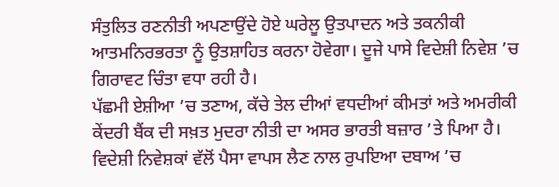ਸੰਤੁਲਿਤ ਰਣਨੀਤੀ ਅਪਣਾਉਂਦੇ ਹੋਏ ਘਰੇਲੂ ਉਤਪਾਦਨ ਅਤੇ ਤਕਨੀਕੀ ਆਤਮਨਿਰਭਰਤਾ ਨੂੰ ਉਤਸ਼ਾਹਿਤ ਕਰਨਾ ਹੋਵੇਗਾ। ਦੂਜੇ ਪਾਸੇ ਵਿਦੇਸ਼ੀ ਨਿਵੇਸ਼ ’ਚ ਗਿਰਾਵਟ ਚਿੰਤਾ ਵਧਾ ਰਹੀ ਹੈ।
ਪੱਛਮੀ ਏਸ਼ੀਆ ’ਚ ਤਣਾਅ, ਕੱਚੇ ਤੇਲ ਦੀਆਂ ਵਧਦੀਆਂ ਕੀਮਤਾਂ ਅਤੇ ਅਮਰੀਕੀ ਕੇਂਦਰੀ ਬੈਂਕ ਦੀ ਸਖ਼ਤ ਮੁਦਰਾ ਨੀਤੀ ਦਾ ਅਸਰ ਭਾਰਤੀ ਬਜ਼ਾਰ ’ਤੇ ਪਿਆ ਹੈ। ਵਿਦੇਸ਼ੀ ਨਿਵੇਸ਼ਕਾਂ ਵੱਲੋਂ ਪੈਸਾ ਵਾਪਸ ਲੈਣ ਨਾਲ ਰੁਪਇਆ ਦਬਾਅ ’ਚ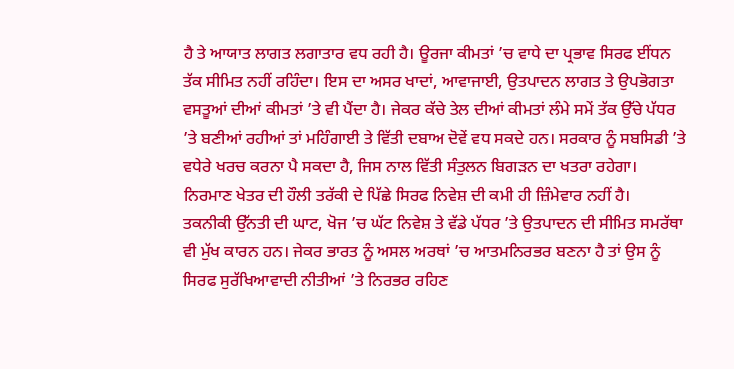ਹੈ ਤੇ ਆਯਾਤ ਲਾਗਤ ਲਗਾਤਾਰ ਵਧ ਰਹੀ ਹੈ। ਊਰਜਾ ਕੀਮਤਾਂ ’ਚ ਵਾਧੇ ਦਾ ਪ੍ਰਭਾਵ ਸਿਰਫ ਈਂਧਨ ਤੱਕ ਸੀਮਿਤ ਨਹੀਂ ਰਹਿੰਦਾ। ਇਸ ਦਾ ਅਸਰ ਖਾਦਾਂ, ਆਵਾਜਾਈ, ਉਤਪਾਦਨ ਲਾਗਤ ਤੇ ਉਪਭੋਗਤਾ ਵਸਤੂਆਂ ਦੀਆਂ ਕੀਮਤਾਂ ’ਤੇ ਵੀ ਪੈਂਦਾ ਹੈ। ਜੇਕਰ ਕੱਚੇ ਤੇਲ ਦੀਆਂ ਕੀਮਤਾਂ ਲੰਮੇ ਸਮੇਂ ਤੱਕ ਉੱਚੇ ਪੱਧਰ ’ਤੇ ਬਣੀਆਂ ਰਹੀਆਂ ਤਾਂ ਮਹਿੰਗਾਈ ਤੇ ਵਿੱਤੀ ਦਬਾਅ ਦੋਵੇਂ ਵਧ ਸਕਦੇ ਹਨ। ਸਰਕਾਰ ਨੂੰ ਸਬਸਿਡੀ ’ਤੇ ਵਧੇਰੇ ਖਰਚ ਕਰਨਾ ਪੈ ਸਕਦਾ ਹੈ, ਜਿਸ ਨਾਲ ਵਿੱਤੀ ਸੰਤੁਲਨ ਬਿਗੜਨ ਦਾ ਖਤਰਾ ਰਹੇਗਾ। ਨਿਰਮਾਣ ਖੇਤਰ ਦੀ ਹੌਲੀ ਤਰੱਕੀ ਦੇ ਪਿੱਛੇ ਸਿਰਫ ਨਿਵੇਸ਼ ਦੀ ਕਮੀ ਹੀ ਜ਼ਿੰਮੇਵਾਰ ਨਹੀਂ ਹੈ।
ਤਕਨੀਕੀ ਉੱਨਤੀ ਦੀ ਘਾਟ, ਖੋਜ ’ਚ ਘੱਟ ਨਿਵੇਸ਼ ਤੇ ਵੱਡੇ ਪੱਧਰ ’ਤੇ ਉਤਪਾਦਨ ਦੀ ਸੀਮਿਤ ਸਮਰੱਥਾ ਵੀ ਮੁੱਖ ਕਾਰਨ ਹਨ। ਜੇਕਰ ਭਾਰਤ ਨੂੰ ਅਸਲ ਅਰਥਾਂ ’ਚ ਆਤਮਨਿਰਭਰ ਬਣਨਾ ਹੈ ਤਾਂ ਉਸ ਨੂੰ ਸਿਰਫ ਸੁਰੱਖਿਆਵਾਦੀ ਨੀਤੀਆਂ ’ਤੇ ਨਿਰਭਰ ਰਹਿਣ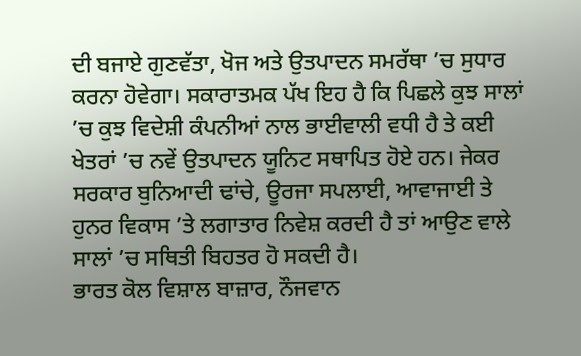ਦੀ ਬਜਾਏ ਗੁਣਵੱਤਾ, ਖੋਜ ਅਤੇ ਉਤਪਾਦਨ ਸਮਰੱਥਾ ’ਚ ਸੁਧਾਰ ਕਰਨਾ ਹੋਵੇਗਾ। ਸਕਾਰਾਤਮਕ ਪੱਖ ਇਹ ਹੈ ਕਿ ਪਿਛਲੇ ਕੁਝ ਸਾਲਾਂ ’ਚ ਕੁਝ ਵਿਦੇਸ਼ੀ ਕੰਪਨੀਆਂ ਨਾਲ ਭਾਈਵਾਲੀ ਵਧੀ ਹੈ ਤੇ ਕਈ ਖੇਤਰਾਂ ’ਚ ਨਵੇਂ ਉਤਪਾਦਨ ਯੂਨਿਟ ਸਥਾਪਿਤ ਹੋਏ ਹਨ। ਜੇਕਰ ਸਰਕਾਰ ਬੁਨਿਆਦੀ ਢਾਂਚੇ, ਊਰਜਾ ਸਪਲਾਈ, ਆਵਾਜਾਈ ਤੇ ਹੁਨਰ ਵਿਕਾਸ ’ਤੇ ਲਗਾਤਾਰ ਨਿਵੇਸ਼ ਕਰਦੀ ਹੈ ਤਾਂ ਆਉਣ ਵਾਲੇ ਸਾਲਾਂ ’ਚ ਸਥਿਤੀ ਬਿਹਤਰ ਹੋ ਸਕਦੀ ਹੈ।
ਭਾਰਤ ਕੋਲ ਵਿਸ਼ਾਲ ਬਾਜ਼ਾਰ, ਨੌਜਵਾਨ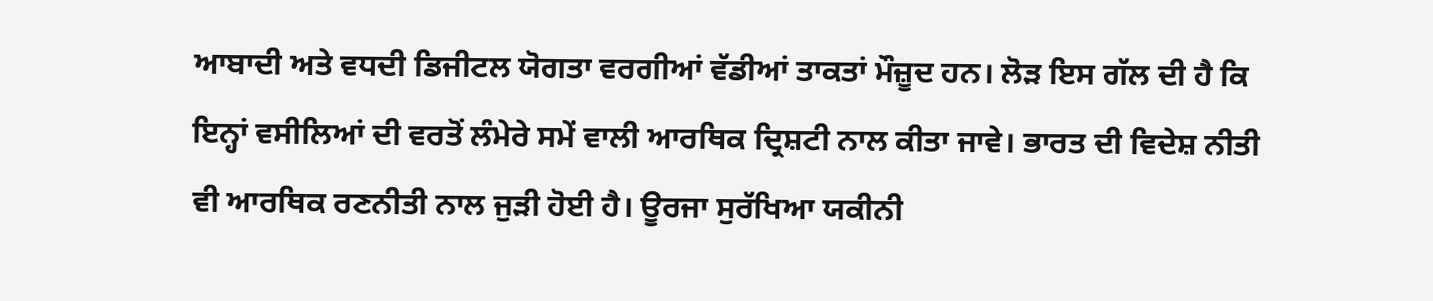ਆਬਾਦੀ ਅਤੇ ਵਧਦੀ ਡਿਜੀਟਲ ਯੋਗਤਾ ਵਰਗੀਆਂ ਵੱਡੀਆਂ ਤਾਕਤਾਂ ਮੌਜ਼ੂਦ ਹਨ। ਲੋੜ ਇਸ ਗੱਲ ਦੀ ਹੈ ਕਿ ਇਨ੍ਹਾਂ ਵਸੀਲਿਆਂ ਦੀ ਵਰਤੋਂ ਲੰਮੇਰੇ ਸਮੇਂ ਵਾਲੀ ਆਰਥਿਕ ਦ੍ਰਿਸ਼ਟੀ ਨਾਲ ਕੀਤਾ ਜਾਵੇ। ਭਾਰਤ ਦੀ ਵਿਦੇਸ਼ ਨੀਤੀ ਵੀ ਆਰਥਿਕ ਰਣਨੀਤੀ ਨਾਲ ਜੁੜੀ ਹੋਈ ਹੈ। ਊਰਜਾ ਸੁਰੱਖਿਆ ਯਕੀਨੀ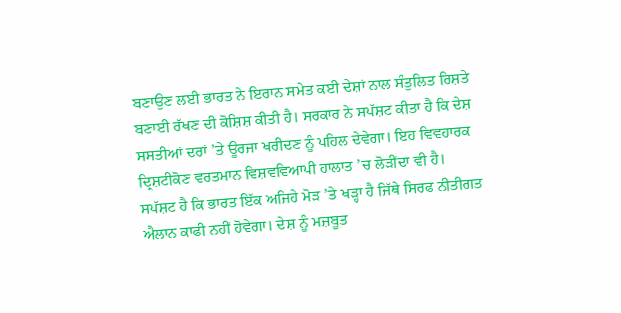ਬਣਾਉਣ ਲਈ ਭਾਰਤ ਨੇ ਇਰਾਨ ਸਮੇਤ ਕਈ ਦੇਸ਼ਾਂ ਨਾਲ ਸੰਤੁਲਿਤ ਰਿਸ਼ਤੇ ਬਣਾਈ ਰੱਖਣ ਦੀ ਕੋਸ਼ਿਸ਼ ਕੀਤੀ ਹੈ। ਸਰਕਾਰ ਨੇ ਸਪੱਸ਼ਟ ਕੀਤਾ ਹੈ ਕਿ ਦੇਸ਼ ਸਸਤੀਆਂ ਦਰਾਂ ’ਤੇ ਊਰਜਾ ਖਰੀਦਣ ਨੂੰ ਪਹਿਲ ਦੇਵੇਗਾ। ਇਹ ਵਿਵਹਾਰਕ ਦ੍ਰਿਸ਼ਟੀਕੋਣ ਵਰਤਮਾਨ ਵਿਸ਼ਵਵਿਆਪੀ ਹਾਲਾਤ ’ਚ ਲੋੜੀਂਦਾ ਵੀ ਹੈ।
ਸਪੱਸ਼ਟ ਹੈ ਕਿ ਭਾਰਤ ਇੱਕ ਅਜਿਹੇ ਮੋੜ ’ਤੇ ਖੜ੍ਹਾ ਹੈ ਜਿੱਥੇ ਸਿਰਫ ਨੀਤੀਗਤ ਐਲਾਨ ਕਾਫੀ ਨਹੀਂ ਹੋਵੇਗਾ। ਦੇਸ਼ ਨੂੰ ਮਜ਼ਬੂਤ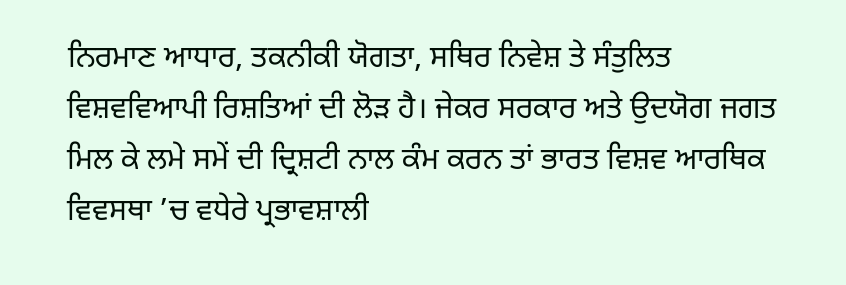ਨਿਰਮਾਣ ਆਧਾਰ, ਤਕਨੀਕੀ ਯੋਗਤਾ, ਸਥਿਰ ਨਿਵੇਸ਼ ਤੇ ਸੰਤੁਲਿਤ ਵਿਸ਼ਵਵਿਆਪੀ ਰਿਸ਼ਤਿਆਂ ਦੀ ਲੋੜ ਹੈ। ਜੇਕਰ ਸਰਕਾਰ ਅਤੇ ਉਦਯੋਗ ਜਗਤ ਮਿਲ ਕੇ ਲਮੇ ਸਮੇਂ ਦੀ ਦ੍ਰਿਸ਼ਟੀ ਨਾਲ ਕੰਮ ਕਰਨ ਤਾਂ ਭਾਰਤ ਵਿਸ਼ਵ ਆਰਥਿਕ ਵਿਵਸਥਾ ’ਚ ਵਧੇਰੇ ਪ੍ਰਭਾਵਸ਼ਾਲੀ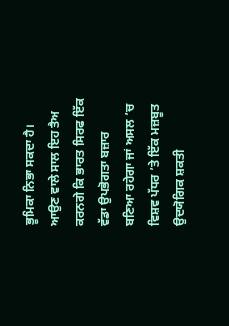ਭੂਮਿਕਾ ਨਿਭਾ ਸਕਦਾ ਹੈ। ਆਉਣ ਵਾਲੇ ਸਾਲ ਇਹ ਤੈਅ ਕਰਨਗੇ ਕਿ ਭਾਰਤ ਸਿਰਫ ਇੱਕ ਵੱਡਾ ਉਪਭੋਗਤਾ ਬਜ਼ਾਰ ਬਣਿਆ ਰਹੇਗਾ ਜਾਂ ਅਸਲ ’ਚ ਵਿਸ਼ਵ ਪੱਧਰ ’ਤੇ ਇੱਕ ਮਜ਼ਬੂਤ ਉਦਯੋਗਿਕ ਸ਼ਕਤੀ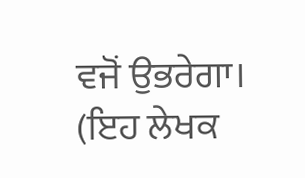ਵਜੋਂ ਉਭਰੇਗਾ।
(ਇਹ ਲੇਖਕ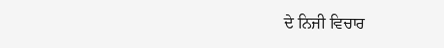ਦੇ ਨਿਜੀ ਵਿਚਾਰ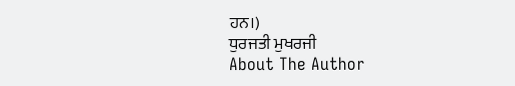ਹਨ।)
ਧੁਰਜਤੀ ਮੁਖਰਜੀ
About The Author